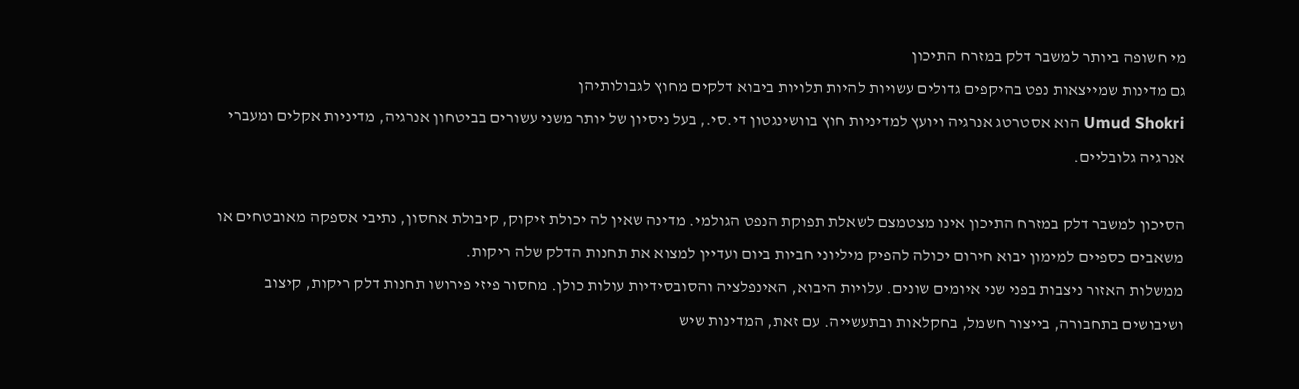מי חשופה ביותר למשבר דלק במזרח התיכון
גם מדינות שמייצאות נפט בהיקפים גדולים עשויות להיות תלויות ביבוא דלקים מחוץ לגבולותיהן
Umud Shokri הוא אסטרטג אנרגיה ויועץ למדיניות חוץ בוושינגטון די.סי., בעל ניסיון של יותר משני עשורים בביטחון אנרגיה, מדיניות אקלים ומעברי אנרגיה גלובליים.

הסיכון למשבר דלק במזרח התיכון אינו מצטמצם לשאלת תפוקת הנפט הגולמי. מדינה שאין לה יכולת זיקוק, קיבולת אחסון, נתיבי אספקה מאובטחים או משאבים כספיים למימון יבוא חירום יכולה להפיק מיליוני חביות ביום ועדיין למצוא את תחנות הדלק שלה ריקות.
ממשלות האזור ניצבות בפני שני איומים שונים. עלויות היבוא, האינפלציה והסובסידיות עולות כולן. מחסור פיזי פירושו תחנות דלק ריקות, קיצוב ושיבושים בתחבורה, בייצור חשמל, בחקלאות ובתעשייה. עם זאת, המדינות שיש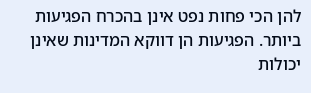להן הכי פחות נפט אינן בהכרח הפגיעות ביותר. הפגיעות הן דווקא המדינות שאינן יכולות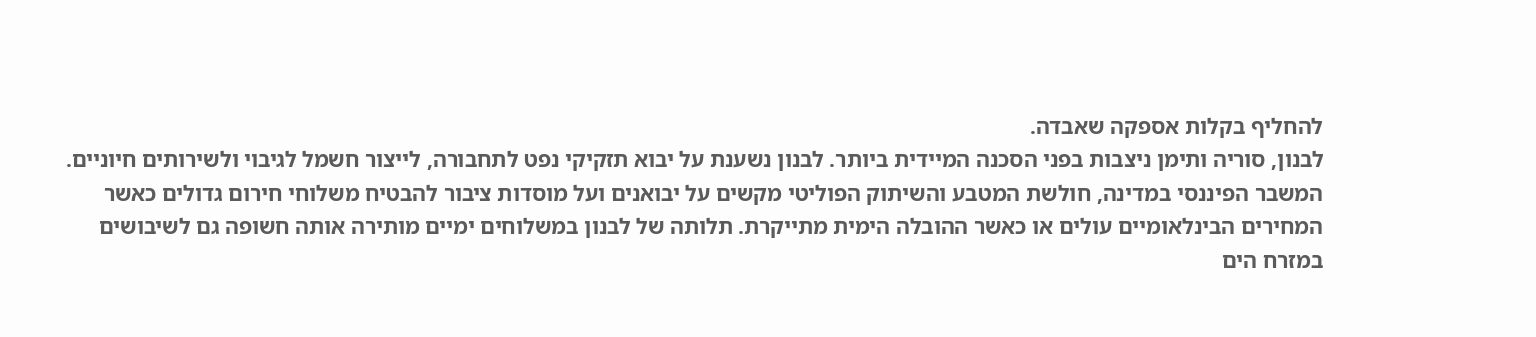להחליף בקלות אספקה שאבדה.
לבנון, סוריה ותימן ניצבות בפני הסכנה המיידית ביותר. לבנון נשענת על יבוא תזקיקי נפט לתחבורה, לייצור חשמל לגיבוי ולשירותים חיוניים. המשבר הפיננסי במדינה, חולשת המטבע והשיתוק הפוליטי מקשים על יבואנים ועל מוסדות ציבור להבטיח משלוחי חירום גדולים כאשר המחירים הבינלאומיים עולים או כאשר ההובלה הימית מתייקרת. תלותה של לבנון במשלוחים ימיים מותירה אותה חשופה גם לשיבושים במזרח הים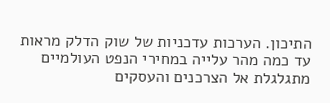התיכון. הערכות עדכניות של שוק הדלק מראות עד כמה מהר עלייה במחירי הנפט העולמיים מתגלגלת אל הצרכנים והעסקים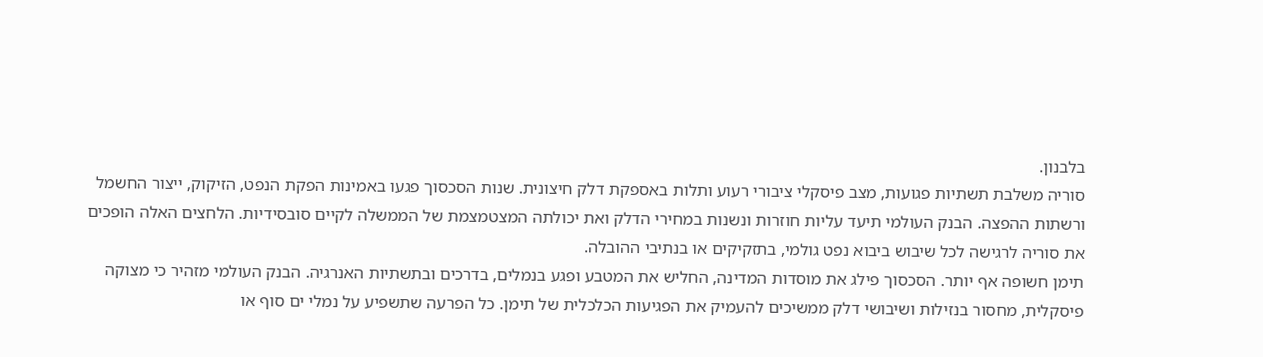בלבנון.
סוריה משלבת תשתיות פגועות, מצב פיסקלי ציבורי רעוע ותלות באספקת דלק חיצונית. שנות הסכסוך פגעו באמינות הפקת הנפט, הזיקוק, ייצור החשמל ורשתות ההפצה. הבנק העולמי תיעד עליות חוזרות ונשנות במחירי הדלק ואת יכולתה המצטמצמת של הממשלה לקיים סובסידיות. הלחצים האלה הופכים את סוריה לרגישה לכל שיבוש ביבוא נפט גולמי, בתזקיקים או בנתיבי ההובלה.
תימן חשופה אף יותר. הסכסוך פילג את מוסדות המדינה, החליש את המטבע ופגע בנמלים, בדרכים ובתשתיות האנרגיה. הבנק העולמי מזהיר כי מצוקה פיסקלית, מחסור בנזילות ושיבושי דלק ממשיכים להעמיק את הפגיעות הכלכלית של תימן. כל הפרעה שתשפיע על נמלי ים סוף או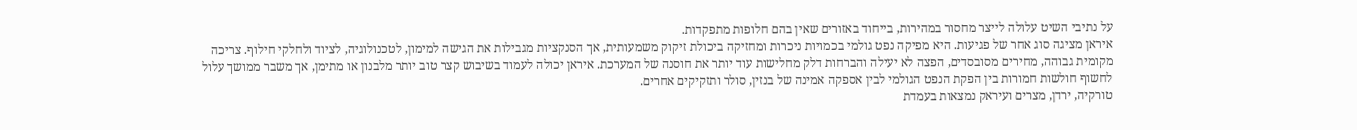על נתיבי השיט עלולה לייצר מחסור במהירות, בייחוד באזורים שאין בהם חלופות מתפקדות.
איראן מציגה סוג אחר של פגיעות. היא מפיקה נפט גולמי בכמויות ניכרות ומחזיקה ביכולת זיקוק משמעותית, אך הסנקציות מגבילות את הגישה למימון, לטכנולוגיה, לציוד ולחלקי חילוף. צריכה מקומית גבוהה, מחירים מסובסדים, הפצה לא יעילה והברחות דלק מחלישות עוד יותר את חוסנה של המערכת. איראן יכולה לעמוד בשיבוש קצר טוב יותר מלבנון או מתימן, אך משבר ממושך עלול לחשוף חולשות חמורות בין הפקת הנפט הגולמי לבין אספקה אמינה של בנזין, סולר ותזקיקים אחרים.
טורקיה, ירדן, מצרים ועיראק נמצאות בעמדת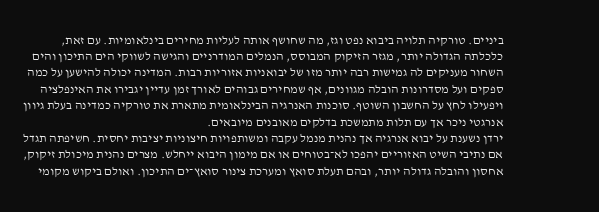ביניים. טורקיה תלויה ביבוא נפט וגז, מה שחושף אותה לעליות מחירים בינלאומיות. עם זאת, כלכלתה הגדולה יותר, מגזר הזיקוק המבוסס, הנמלים המודרניים והגישה לשווקי הים התיכון והים השחור מעניקים לה גמישות רבה יותר מזו של יבואניות אזוריות רבות. המדינה יכולה להישען על כמה ספקים ועל מסדרונות הובלה מגוונים, אף שמחירים גבוהים לאורך זמן עדיין יגבירו את האינפלציה ויפעילו לחץ על החשבון השוטף. סוכנות האנרגיה הבינלאומית מתארת את טורקיה כמדינה בעלת גיוון אנרגטי ניכר אך עם תלות מתמשכת בדלקים מאובנים מיובאים.
ירדן נשענת על יבוא אנרגיה אך נהנית מנמל עקבה ומשותפויות חיצוניות יציבות יחסית. חשיפתה תגדל אם נתיבי השיט האזוריים יהפכו לא־בטוחים או אם מימון היבוא ייחלש. מצרים נהנית מיכולת זיקוק, אחסון והובלה גדולה יותר, ובהם תעלת סואץ ומערכת צינור סואץ־ים התיכון. ואולם ביקוש מקומי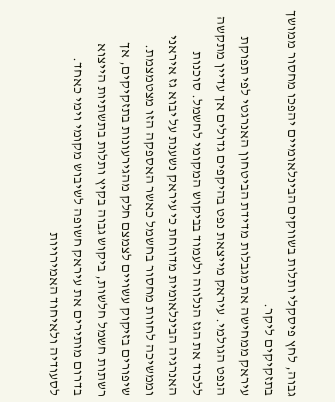גבוה, לחץ פיסקלי ותלות בשווקים הבינלאומיים יהפכו מחסור ממושך בתזקיקים ליקר.
עיראק ממחישה את מגבלות מדידת הביטחון האנרגטי לפי תפוקת הנפט הגולמי. עיראק מייצאת נפט בהיקפים גדולים אך עדיין מתקשה ללכוד את הגז הנלווה ולעמוד בביקוש המקומי לחשמל. סוכנות האנרגיה הבינלאומית מדווחת כי עיראק נשענת על יבוא גז איראני וממשיכה לחוות מחסור בחשמל כאשר האספקה הזו מצטמצמת. שיפורים בזיקוק עשויים לצמצם חלק מהגירעונות בתזקיקים, אך רשתות חשמל חלשות, ביקוש גבוה בקיץ ותלות בתשתיות הייצוא בדרום מותירים את עיראק חשופה לשיבוש מקומי וימי כאחד.
לסעודיה ולאיחוד האמירויות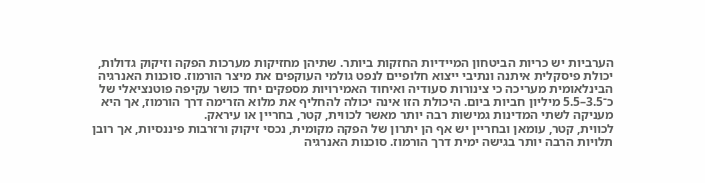הערביות יש כריות הביטחון המיידיות החזקות ביותר. שתיהן מחזיקות מערכות הפקה וזיקוק גדולות, יכולת פיסקלית איתנה ונתיבי ייצוא חלופיים לנפט גולמי העוקפים את מיצר הורמוז. סוכנות האנרגיה הבינלאומית מעריכה כי צינורות סעודיה ואיחוד האמירויות מספקים יחד כושר עקיפה פוטנציאלי של כ־3.5–5.5 מיליון חביות ביום. היכולת הזו אינה יכולה להחליף את מלוא הזרימה דרך הורמוז, אך היא מעניקה לשתי המדינות גמישות רבה יותר מאשר לכווית, קטר, בחריין או עיראק.
לכווית, קטר, עומאן ובחריין יש אף הן יתרון של הפקה מקומית, נכסי זיקוק ורזרבות פיננסיות, אך רובן תלויות הרבה יותר בגישה ימית דרך הורמוז. סוכנות האנרגיה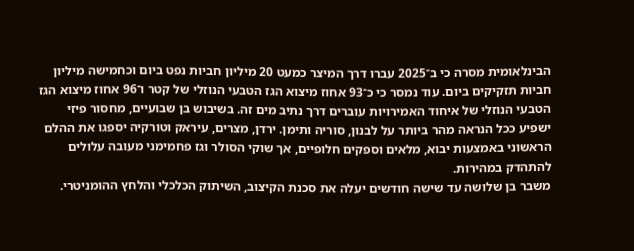הבינלאומית מסרה כי ב־2025 עברו דרך המיצר כמעט 20 מיליון חביות נפט ביום וכחמישה מיליון חביות תזקיקים ביום. עוד נמסר כי כ־93 אחוז מיצוא הגז הטבעי הנוזלי של קטר ו־96 אחוז מיצוא הגז הטבעי הנוזלי של איחוד האמירויות עוברים דרך נתיב מים זה. בשיבוש בן שבועיים, מחסור פיזי ישפיע ככל הנראה מהר ביותר על לבנון, סוריה ותימן. ירדן, מצרים, עיראק וטורקיה יספגו את ההלם הראשוני באמצעות יבוא, מלאים וספקים חלופיים, אך שוקי הסולר וגז פחמימני מעובה עלולים להתהדק במהירות.
משבר בן שלושה עד שישה חודשים יעלה את סכנת הקיצוב, השיתוק הכלכלי והלחץ ההומניטרי.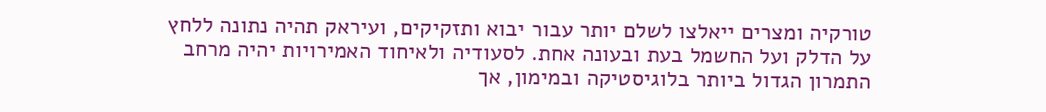טורקיה ומצרים ייאלצו לשלם יותר עבור יבוא ותזקיקים, ועיראק תהיה נתונה ללחץ על הדלק ועל החשמל בעת ובעונה אחת. לסעודיה ולאיחוד האמירויות יהיה מרחב התמרון הגדול ביותר בלוגיסטיקה ובמימון, אך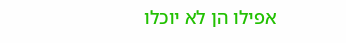אפילו הן לא יוכלו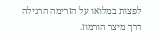לפצות במלואו על הזרימה הרגילה דרך מיצר הורמוז.